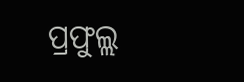ପ୍ରଫୁଲ୍ଲ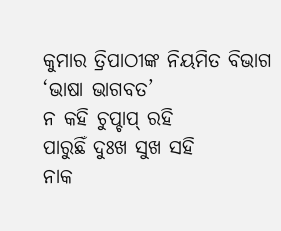କୁମାର ତ୍ରିପାଠୀଙ୍କ ନିୟମିତ ବିଭାଗ ‘ଭାଷା ଭାଗବତ’
ନ କହି ଚୁପ୍ଚାପ୍ ରହି
ପାରୁଛିଁ ଦୁଃଖ ସୁଖ ସହି
ନାକ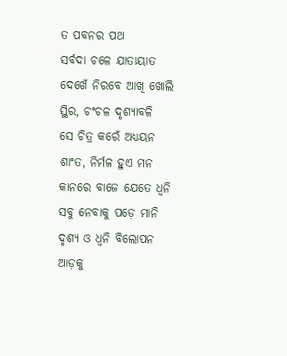ତ ପବନର ପଥ
ସର୍ବଦା ଚଳେ ଯାତାୟାତ
ଦେଖେଁ ନିରବେ ଆଖି ଖୋଲି
ସ୍ଥିର, ଚଂଚଳ ଦୃଶ୍ୟାବଳି
ସେ ଚିତ୍ର କରେଁ ଅଧ୍ୟୟନ
ଶାଂତ, ନିର୍ମଳ ହୁଏ ମନ
କାନରେ ବାଜେ ଯେତେ ଧ୍ବନି
ସବୁ ନେବାକୁ ପଡ଼େ ମାନି
ଦୃଶ୍ୟ ଓ ଧ୍ବନି ବିଲୋପନ
ଆଡ଼କୁ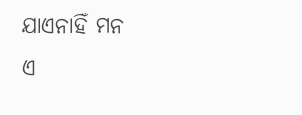ଯାଏନାହିଁ ମନ
ଏ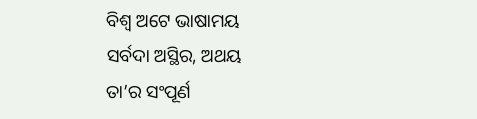ବିଶ୍ବ ଅଟେ ଭାଷାମୟ
ସର୍ବଦା ଅସ୍ଥିର, ଅଥୟ
ତା’ର ସଂପୂର୍ଣ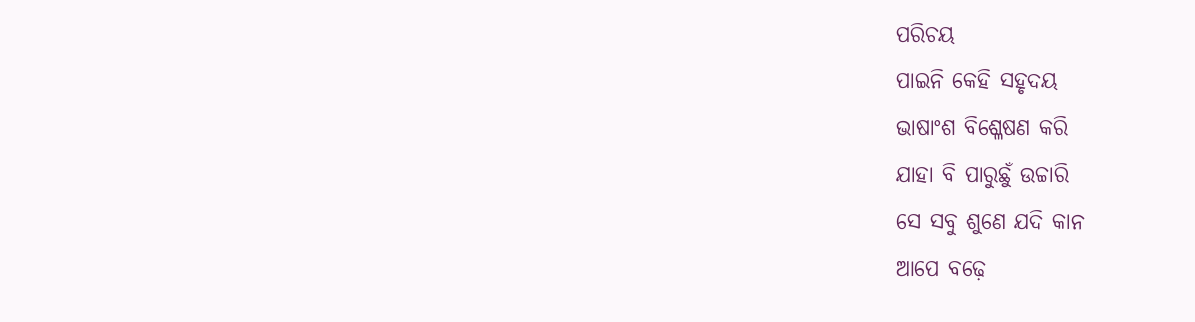ପରିଚୟ
ପାଇନି କେହି ସହୃଦୟ
ଭାଷାଂଶ ବିଶ୍ଳେଷଣ କରି
ଯାହା ବି ପାରୁଛୁଁ ଉଚ୍ଚାରି
ସେ ସବୁ ଶୁଣେ ଯଦି କାନ
ଆପେ ବଢ଼େ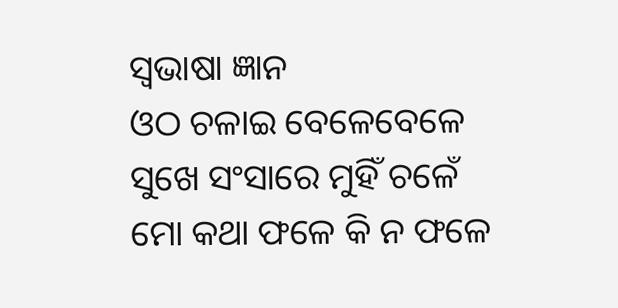ସ୍ବଭାଷା ଜ୍ଞାନ
ଓଠ ଚଳାଇ ବେଳେବେଳେ
ସୁଖେ ସଂସାରେ ମୁହିଁ ଚଳେଁ
ମୋ କଥା ଫଳେ କି ନ ଫଳେ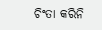ଚିଂତା କରିନି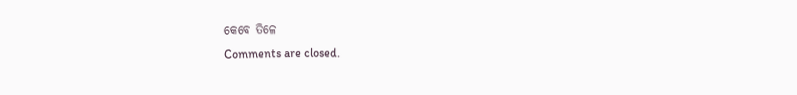କେବେ ତିଳେ
Comments are closed.